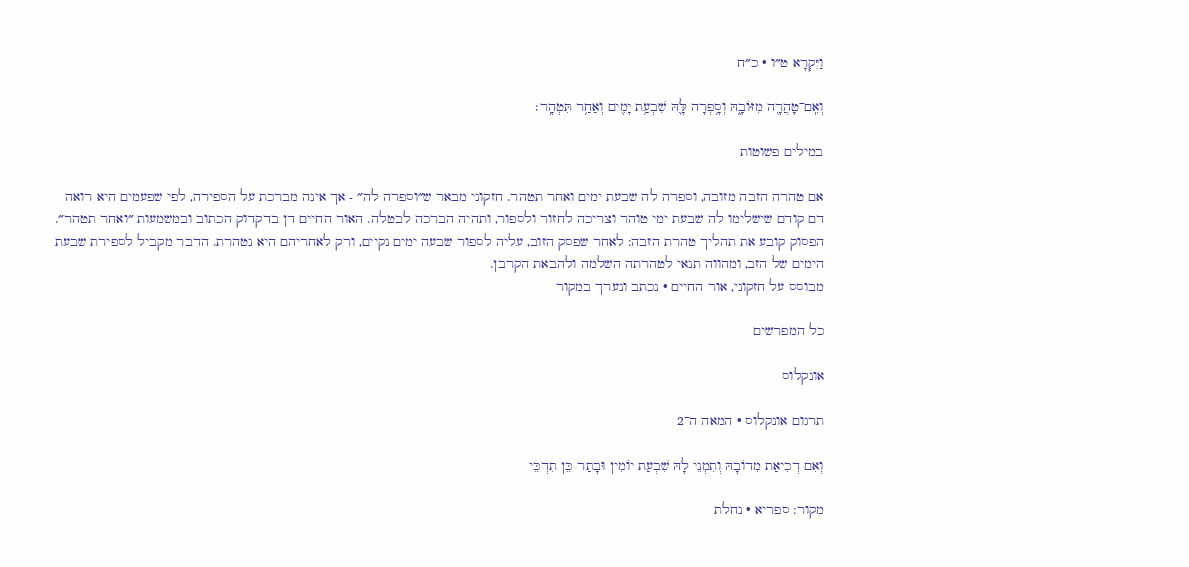וַיִּקְרָא ט״ו · כ״ח

וְאִֽם־טָהֲרָ֖ה מִזּוֹבָ֑הּ וְסָ֥פְרָה לָּ֛הּ שִׁבְעַ֥ת יָמִ֖ים וְאַחַ֥ר תִּטְהָֽר׃

במילים פשוטות

אם טהרה הזבה מזובה, וספרה לה שבעת ימים ואחר תטהר. חזקוני מבאר ש״וספרה לה״ - אך אינה מברכת על הספירה, לפי שפעמים היא רואה דם קודם שישלימו לה שבעת ימי טוהר וצריכה לחזור ולספור, ותהיה הברכה לבטלה. האור החיים דן בדקדוק הכתוב ובמשמעות ״ואחר תטהר״. הפסוק קובע את תהליך טהרת הזבה: לאחר שפסק הזוב, עליה לספור שבעה ימים נקיים, ורק לאחריהם היא נטהרת. הדבר מקביל לספירת שבעת הימים של הזב, ומהווה תנאי לטהרתה השלמה ולהבאת הקרבן.
מבוסס על חזקוני, אור החיים · נכתב ונערך במקור

כל המפרשים

אונקלוס

תרגום אונקלוס · המאה ה־2

וְאִם דְכִיאַת מִדוֹבָהּ וְתִמְנֵי לָהּ שִׁבְעַת יוֹמִין וּבָתַר כֵּן תִדְכֵּי

מקור: ספריא · נחלת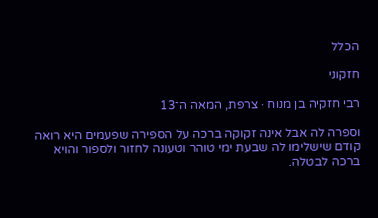הכלל

חזקוני

רבי חזקיה בן מנוח · צרפת, המאה ה־13

וספרה לה אבל אינה זקוקה ברכה על הספירה שפעמים היא רואה קודם שישלימו לה שבעת ימי טוהר וטעונה לחזור ולספור והויא ברכה לבטלה.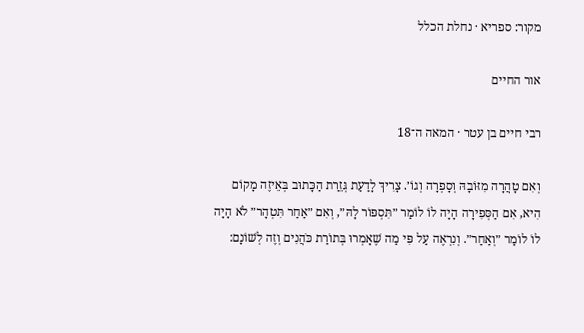מקור: ספריא · נחלת הכלל

אור החיים

רבי חיים בן עטר · המאה ה־18

וְאִם טָהֲרָה מִזּוֹבָהּ וְסָפְרָה וְגוֹ׳. צָרִיךְ לָדַעַת גְּזֵרַת הַכָּתוּב בְּאֵיזֶה מָקוֹם הִיא, אִם הַסְּפִירָה הָיָה לוֹ לוֹמַר ״תִּסְפּוֹר לָהּ״, וְאִם ״אַחַר תִּטְהָר״ לֹא הָיָה לוֹ לוֹמַר ״וְאַחַר״. וְנִרְאֶה עַל פִּי מַה שֶׁאָמְרוּ בְּתוֹרַת כֹּהֲנִים וְזֶה לְשׁוֹנָם: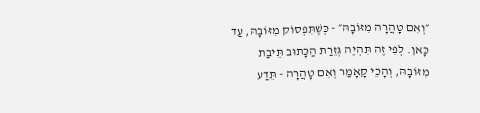״וְאִם טָהֲרָה מִזּוֹבָהּ״ - כְּשֶׁתִּפְסוֹק מִזּוֹבָהּ, עַד כָּאן. לְפִי זֶה תִּהְיֶה גְּזֵרַת הַכָּתוּב תֵּיבַת מִזּוֹבָהּ, וְהָכֵי קָאָמַר וְאִם טָהֲרָה - תֵּדַע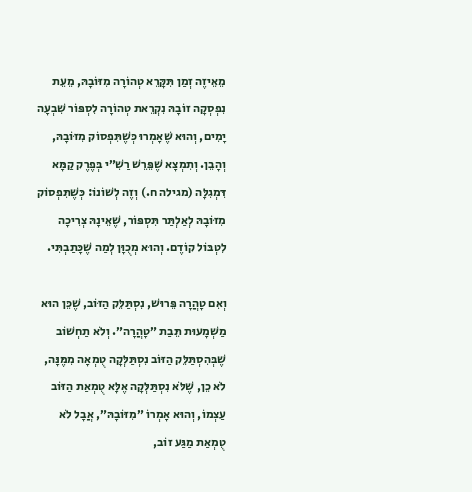מֵאֵיזֶה זְמַן תִּקָּרֵא טְהוֹרָה מִזּוֹבָהּ, מֵעֵת נִפְסְקָה זוֹבָהּ נִקְרֵאת טְהוֹרָה לִסְפּוֹר שִׁבְעָה יָמִים, וְהוּא שֶׁאָמְרוּ כְּשֶׁתִּפְסוֹק מִזּוֹבָהּ, וְהָבֵן. וְתִמְצָא שֶׁפֵּרֵשׁ רַשִׁ״י בְּפֶרֶק קַמָּא דִּמְגִלָּה (מגילה ח.) וְזֶה לְשׁוֹנוֹ: כְּשֶׁתִּפְסוֹק מִזּוֹבָהּ לְאַלְתַּר תִּסְפּוֹר, שֶׁאֵינָהּ צְרִיכָה לִטְבּוֹל קוֹדֶם. וְהוּא מְכֻוָּן לְמַה שֶׁכָּתַבְתִּי.

וְאִם טָהֲרָה פֵּרוּשׁ, נִסְתַּלֵּק הַזּוֹב, שֶׁכֵּן הוּא מַשְׁמָעוּת תֵּבַת ״טָהֲרָה״. וְלֹא תַחְשׁוֹב שֶׁבְּהִסְתַּלֵּק הַזּוֹב נִסְתַּלְּקָה טֻמְאָה מִמֶּנָּה, לֹא כֵן, שֶׁלֹּא נִסְתַּלְּקָה אֶלָּא טֻמְאַת הַזּוֹב עַצְמוֹ, וְהוּא אָמְרוֹ ״מִזּוֹבָהּ״, אֲבָל לֹא טֻמְאַת מַגַּע זוֹב,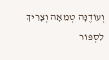וְעוֹדֶנָּה טְמֵאָה וְצָרִיךְ לִסְפּוֹר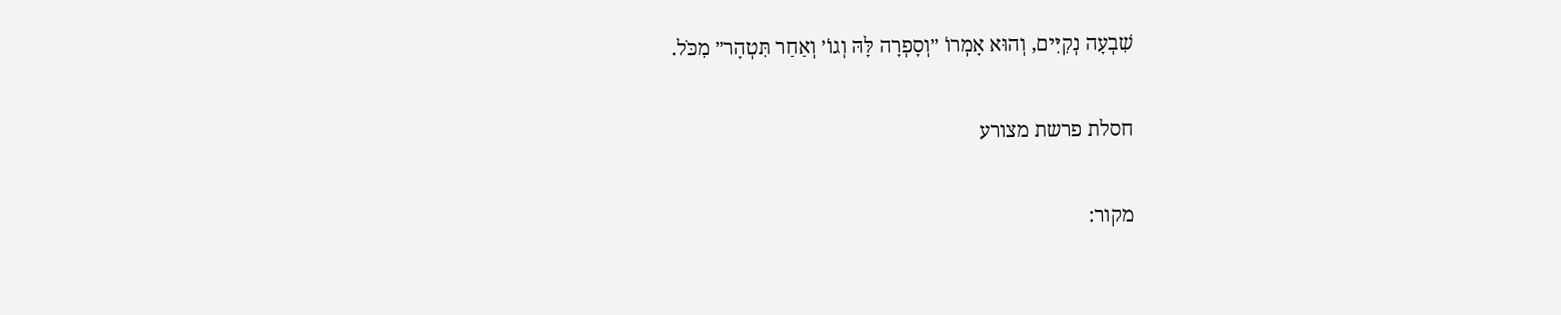שִׁבְעָה נְקִיִּים, וְהוּא אָמְרוֹ ״וְסָפְרָה לָּהּ וְגוֹ׳ וְאַחַר תִּטְהָר״ מִכֹּל.

חסלת פרשת מצורע

מקור: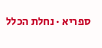ספריא · נחלת הכלל